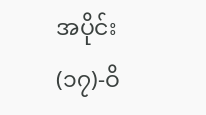အပိုင်း(၁၇)-ဝိ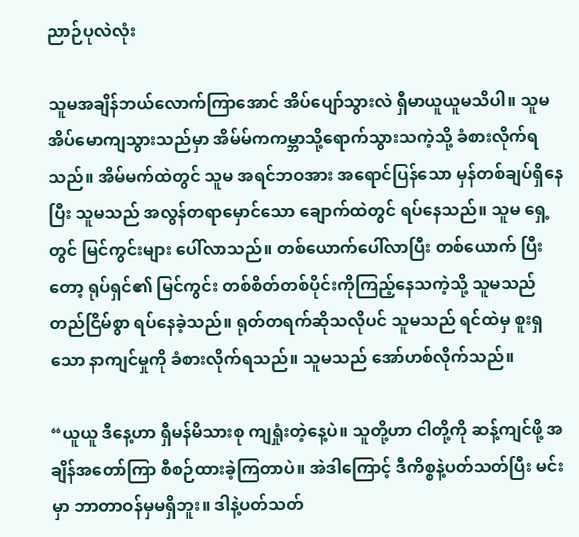ညာဉ်ပုလဲလုံး

သူမအချိန်ဘယ်လောက်ကြာအောင် အိပ်ပျော်သွားလဲ ရှီမာယူယူမသိပါ။ သူမ အိပ်မောကျသွားသည်မှာ အိမ်မ်ကကမ္ဘာသို့ရောက်သွားသကဲ့သို့ ခံစားလိုက်ရသည်။ အိမ်မက်ထဲတွင် သူမ အရင်ဘဝအား အရောင်ပြန်သော မှန်တစ်ချပ်ရှိနေပြီး သူမသည် အလွန်တရာမှောင်သော ချောက်ထဲတွင် ရပ်နေသည်။ သူမ ရှေ့တွင် မြင်ကွင်းများ ပေါ်လာသည်။ တစ်ယောက်ပေါ်လာပြီး တစ်ယောက် ပြီးတော့ ရုပ်ရှင်၏ မြင်ကွင်း တစ်စိတ်တစ်ပိုင်းကိုကြည့်နေသကဲ့သို့ သူမသည် တည်ငြိမ်စွာ ရပ်နေခဲ့သည်။ ရုတ်တရက်ဆိုသလိုပင် သူမသည် ရင်ထဲမှ စူးရှသော နာကျင်မှုကို ခံစားလိုက်ရသည်။ သူမသည် အော်ဟစ်လိုက်သည်။

“ယူယူ ဒီနေ့ဟာ ရှီမန်မိသားစု ကျရှုံးတဲ့နေ့ပဲ။ သူတို့ဟာ ငါတို့ကို ဆန့်ကျင်ဖို့ အချိန်အတော်ကြာ စီစဉ်ထားခဲ့ကြတာပဲ။ အဲဒါကြောင့် ဒီကိစ္စနဲ့ပတ်သတ်ပြီး မင်းမှာ ဘာတာဝန်မှမရှိဘူး။ ဒါနဲ့ပတ်သတ်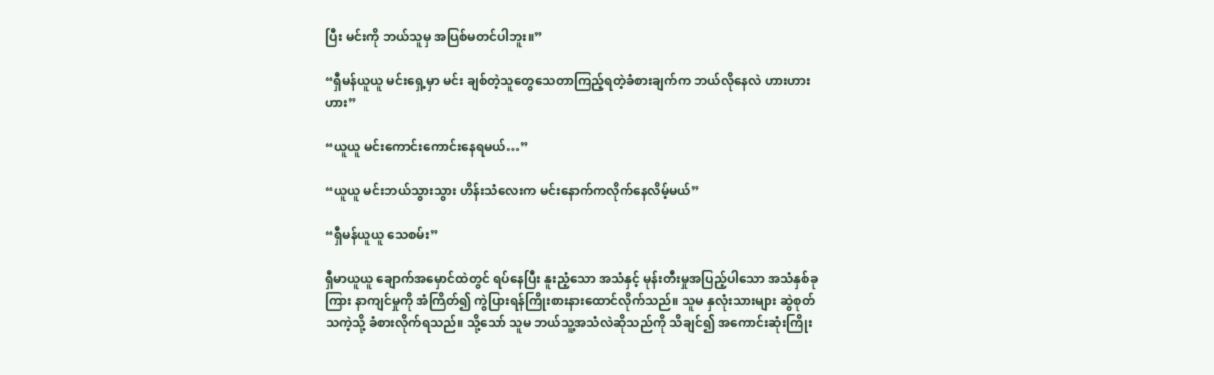ပြီး မင်းကို ဘယ်သူမှ အပြစ်မတင်ပါဘူး။”

“ရှီမန်ယူယူ မင်းရှေ့မှာ မင်း ချစ်တဲ့သူတွေသေတာကြည့်ရတဲ့ခံစားချက်က ဘယ်လိုနေလဲ ဟားဟားဟား”

“ယူယူ မင်းကောင်းကောင်းနေရမယ်…”

“ယူယူ မင်းဘယ်သွားသွား ဟိန်းသံလေးက မင်းနောက်ကလိုက်နေလိမ့်မယ်”

“ရှီမန်ယူယူ သေစမ်း”

ရှီမာယူယူ ချောက်အမှောင်ထဲတွင် ရပ်နေပြီး နူးညံ့သော အသံနှင့် မုန်းတီးမှုအပြည့်ပါသော အသံနှစ်ခုကြား နာကျင်မှုကို အံကြိတ်၍ ကွဲပြားရန်ကြိုးစားနားထောင်လိုက်သည်။ သူမ နှလုံးသားများ ဆွဲစုတ်သကဲ့သို့ ခံစားလိုက်ရသည်။ သို့သော် သူမ ဘယ်သူ့အသံလဲဆိုသည်ကို သိချင်၍ အကောင်းဆုံးကြိုး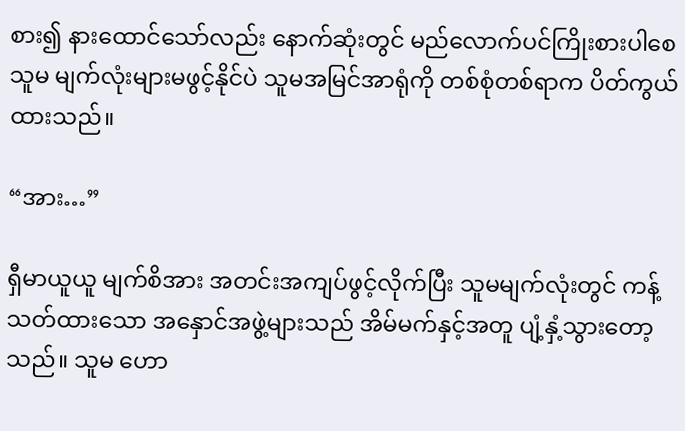စား၍ နားထောင်သော်လည်း နောက်ဆုံးတွင် မည်လောက်ပင်ကြိုးစားပါစေ သူမ မျက်လုံးများမဖွင့်နိုင်ပဲ သူမအမြင်အာရုံကို တစ်စုံတစ်ရာက ပိတ်ကွယ်ထားသည်။

“အား…”

ရှီမာယူယူ မျက်စိအား အတင်းအကျပ်ဖွင့်လိုက်ပြီး သူမမျက်လုံးတွင် ကန့်သတ်ထားသော အနှောင်အဖွဲ့များသည် အိမ်မက်နှင့်အတူ ပျံ့နှံ့သွားတော့သည်။ သူမ ဟော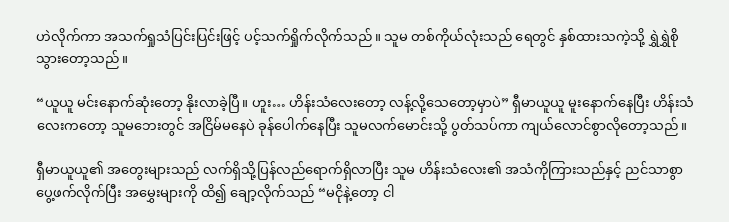ဟဲလိုက်ကာ အသက်ရှုသံပြင်းပြင်းဖြင့် ပင့်သက်ရှိုက်လိုက်သည်။ သူမ တစ်ကိုယ်လုံးသည် ရေတွင် နှစ်ထားသကဲ့သို့ ရွှဲရွှဲစို သွားတော့သည်။

“ယူယူ မင်းနောက်ဆုံးတော့ နိုးလာခဲ့ပြီ။ ဟူး… ဟိန်းသံလေးတော့ လန့်လို့သေတော့မှာပဲ” ရှီမာယူယူ မူးနောက်နေပြီး ဟိန်းသံလေးကတော့ သူမဘေးတွင် အငြိမ်မနေပဲ ခုန်ပေါက်နေပြီး သူမလက်မောင်းသို့ ပွတ်သပ်ကာ ကျယ်လောင်စွာလိုတော့သည်။

ရှီမာယူယူ၏ အတွေးများသည် လက်ရှိသို့ပြန်လည်ရောက်ရှိလာပြီး သူမ ဟိန်းသံလေး၏ အသံကိုကြားသည်နှင့် ညင်သာစွာပွေ့ဖက်လိုက်ပြီး အမွှေးများကို ထိ၍ ချော့လိုက်သည် “မငိုနဲ့တော့ ငါ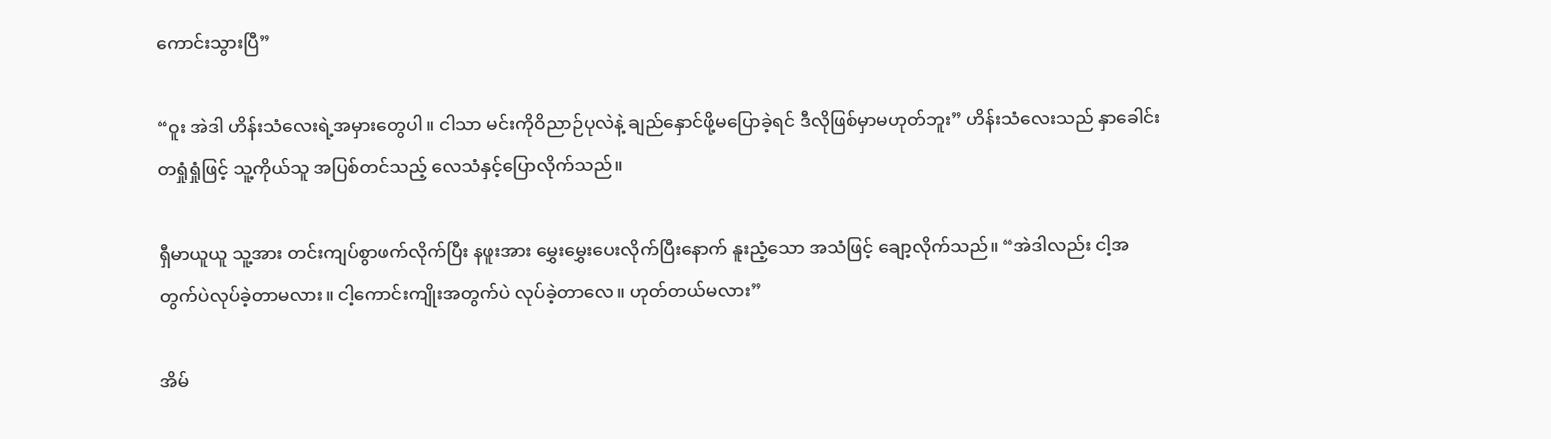ကောင်းသွားပြီ”

“ဝူး အဲဒါ ဟိန်းသံလေးရဲ့အမှားတွေပါ။ ငါသာ မင်းကိုဝိညာဉ်ပုလဲနဲ့ ချည်နှောင်ဖို့မပြောခဲ့ရင် ဒီလိုဖြစ်မှာမဟုတ်ဘူး” ဟိန်းသံလေးသည် နှာခေါင်းတရှုံရှုံဖြင့် သူ့ကိုယ်သူ အပြစ်တင်သည့် လေသံနှင့်ပြောလိုက်သည်။

ရှီမာယူယူ သူ့အား တင်းကျပ်စွာဖက်လိုက်ပြီး နဖူးအား မွှေးမွှေးပေးလိုက်ပြီးနောက် နူးညံ့သော အသံဖြင့် ချော့လိုက်သည်။ “အဲဒါလည်း ငါ့အတွက်ပဲလုပ်ခဲ့တာမလား။ ငါ့ကောင်းကျိုးအတွက်ပဲ လုပ်ခဲ့တာလေ။ ဟုတ်တယ်မလား”

အိမ်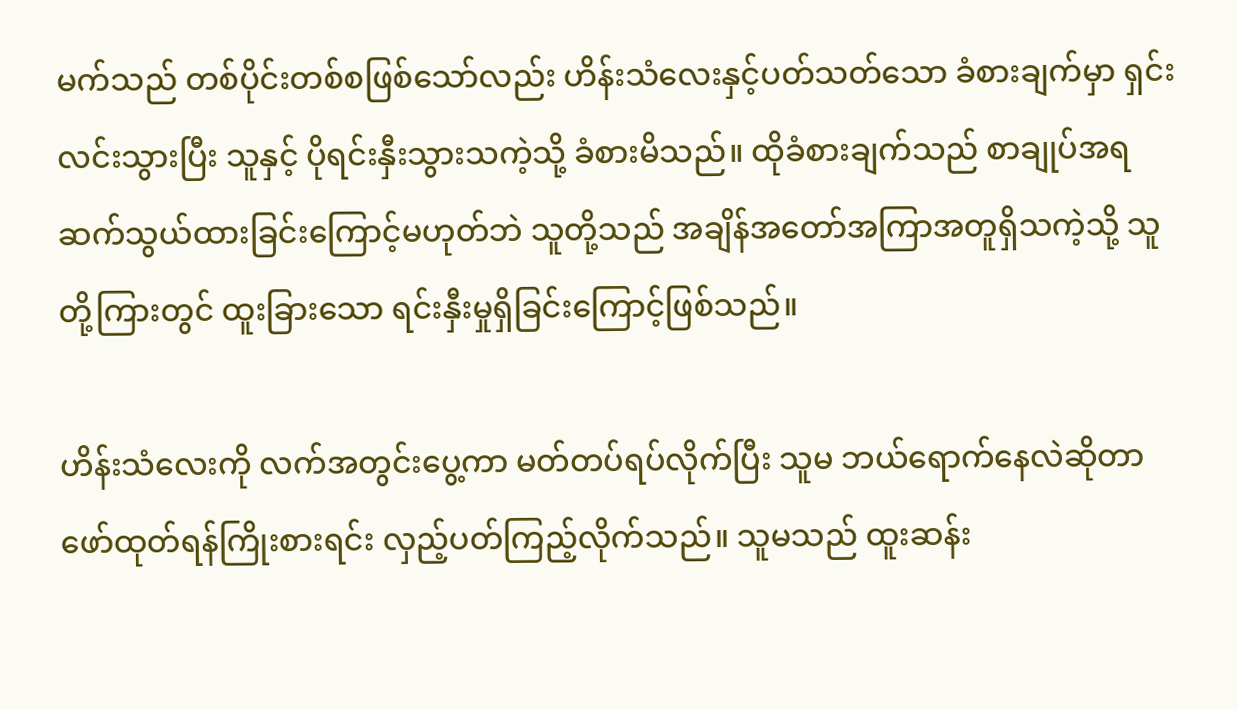မက်သည် တစ်ပိုင်းတစ်စဖြစ်သော်လည်း ဟိန်းသံလေးနှင့်ပတ်သတ်သော ခံစားချက်မှာ ရှင်းလင်းသွားပြီး သူနှင့် ပိုရင်းနှီးသွားသကဲ့သို့ ခံစားမိသည်။ ထိုခံစားချက်သည် စာချုပ်အရ ဆက်သွယ်ထားခြင်းကြောင့်မဟုတ်ဘဲ သူတို့သည် အချိန်အတော်အကြာအတူရှိသကဲ့သို့ သူတို့ကြားတွင် ထူးခြားသော ရင်းနှီးမှုရှိခြင်းကြောင့်ဖြစ်သည်။

ဟိန်းသံလေးကို လက်အတွင်းပွေ့ကာ မတ်တပ်ရပ်လိုက်ပြီး သူမ ဘယ်ရောက်နေလဲဆိုတာ ဖော်ထုတ်ရန်ကြိုးစားရင်း လှည့်ပတ်ကြည့်လိုက်သည်။ သူမသည် ထူးဆန်း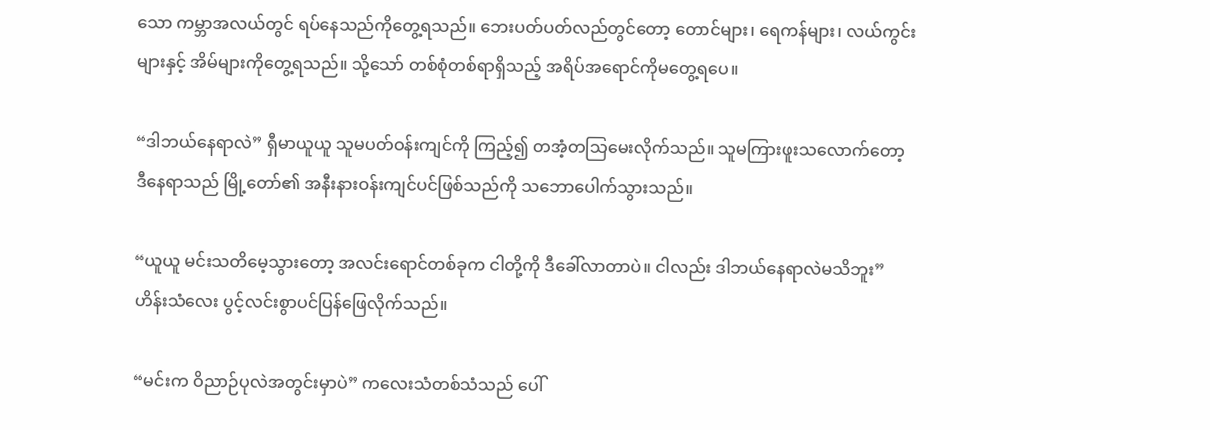သော ကမ္ဘာအလယ်တွင် ရပ်နေသည်ကိုတွေ့ရသည်။ ဘေးပတ်ပတ်လည်တွင်တော့ တောင်များ၊ ရေကန်များ၊ လယ်ကွင်းများနှင့် အိမ်များကိုတွေ့ရသည်။ သို့သော် တစ်စုံတစ်ရာရှိသည့် အရိပ်အရောင်ကိုမတွေ့ရပေ။

“ဒါဘယ်နေရာလဲ” ရှီမာယူယူ သူမပတ်ဝန်းကျင်ကို ကြည့်၍ တအံ့တသြမေးလိုက်သည်။ သူမကြားဖူးသလောက်တော့ ဒီနေရာသည် မြို့တော်၏ အနီးနားဝန်းကျင်ပင်ဖြစ်သည်ကို သဘောပေါက်သွားသည်။

“ယူယူ မင်းသတိမေ့သွားတော့ အလင်းရောင်တစ်ခုက ငါတို့ကို ဒီခေါ်လာတာပဲ။ ငါလည်း ဒါဘယ်နေရာလဲမသိဘူး” ဟိန်းသံလေး ပွင့်လင်းစွာပင်ပြန်ဖြေလိုက်သည်။

“မင်းက ဝိညာဉ်ပုလဲအတွင်းမှာပဲ” ကလေးသံတစ်သံသည် ပေါ်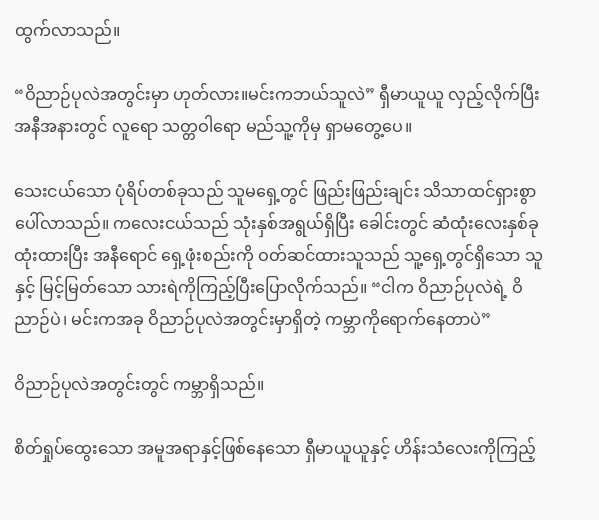ထွက်လာသည်။

“ဝိညာဉ်ပုလဲအတွင်းမှာ ဟုတ်လား။မင်းကဘယ်သူလဲ” ရှီမာယူယူ လှည့်လိုက်ပြီး အနီအနားတွင် လူရော သတ္တဝါရော မည်သူ့ကိုမှ ရှာမတွေ့ပေ။

သေးငယ်သော ပုံရိပ်တစ်ခုသည် သူမရှေ့တွင် ဖြည်းဖြည်းချင်း သိသာထင်ရှားစွာ ပေါ်လာသည်။ ကလေးငယ်သည် သုံးနှစ်အရွယ်ရှိပြီး ခေါင်းတွင် ဆံထုံးလေးနှစ်ခုထုံးထားပြီး အနီရောင် ရှေ့ဖုံးစည်းကို ဝတ်ဆင်ထားသူသည် သူ့ရှေ့တွင်ရှိသော သူနှင့် မြင့်မြတ်သော သားရဲကိုကြည့်ပြီးပြောလိုက်သည်။ “ငါက ဝိညာဉ်ပုလဲရဲ့ ဝိညာဉ်ပဲ၊ မင်းကအခု ဝိညာဉ်ပုလဲအတွင်းမှာရှိတဲ့ ကမ္ဘာကိုရောက်နေတာပဲ”

ဝိညာဉ်ပုလဲအတွင်းတွင် ကမ္ဘာရှိသည်။

စိတ်ရှုပ်ထွေးသော အမူအရာနှင့်ဖြစ်နေသော ရှီမာယူယူနှင့် ဟိန်းသံလေးကိုကြည့်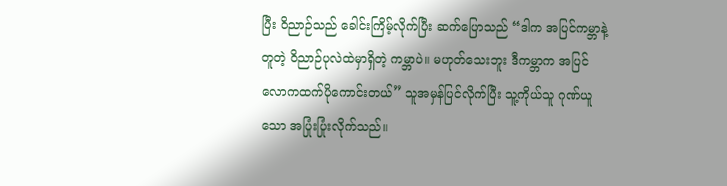ပြီး ဝိညာဉ်သည် ခေါင်းကြိမ့်လိုက်ပြီး ဆက်ပြောသည် “ဒါက အပြင်ကမ္ဘာနဲ့တူတဲ့ ဝိညာဉ်ပုလဲထဲမှာရှိတဲ့ ကမ္ဘာပဲ။ မဟုတ်သေးဘူး ဒီကမ္ဘာက အပြင်လောကထက်ပိုကောင်းတယ်” သူအမှန်ပြင်လိုက်ပြီး သူ့ကိုယ်သူ ဂုဏ်ယူသော အပြုံးပြုံးလိုက်သည်။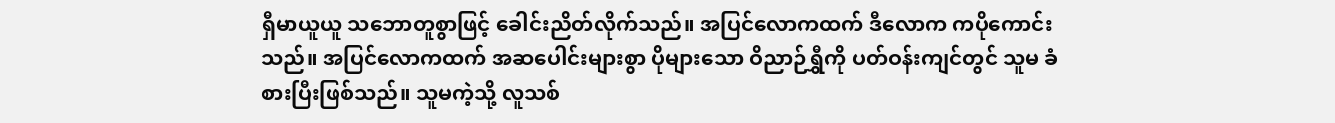ရှီမာယူယူ သဘောတူစွာဖြင့် ခေါင်းညိတ်လိုက်သည်။ အပြင်လောကထက် ဒီလောက ကပိုကောင်းသည်။ အပြင်လောကထက် အဆပေါင်းများစွာ ပိုများသော ဝိညာဉ်ရွှီကို ပတ်ဝန်းကျင်တွင် သူမ ခံစားပြီးဖြစ်သည်။ သူမကဲ့သို့ လူသစ်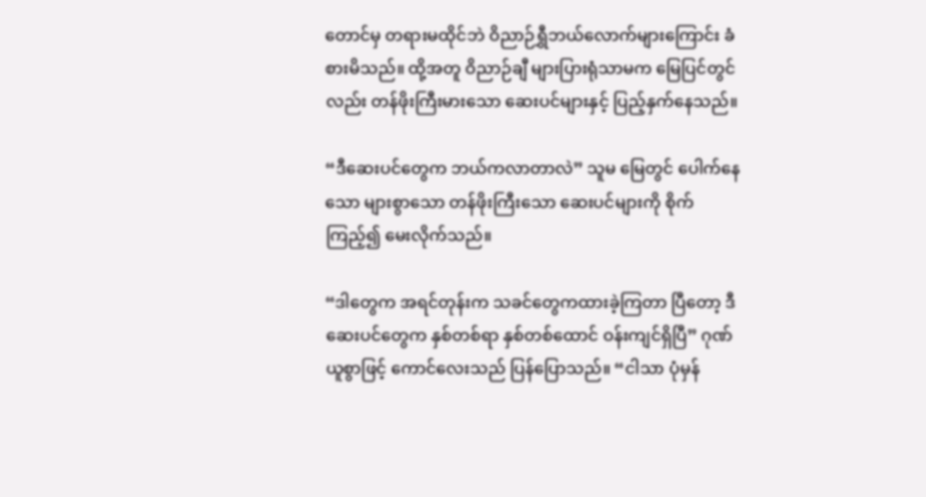တောင်မှ တရားမထိုင်ဘဲ ဝိညာဉ်ရွှီဘယ်လောက်များကြောင်း ခံစားမိသည်။ ထို့အတူ ဝိညာဉ်ချီ များပြားရုံသာမက မြေပြင်တွင်လည်း တန်ဖိုးကြီးမားသော ဆေးပင်များနှင့် ပြည့်နှက်နေသည်။

“ဒီဆေးပင်တွေက ဘယ်ကလာတာလဲ” သူမ မြေတွင် ပေါက်နေသော များစွာသော တန်ဖိုးကြီးသော ဆေးပင်များကို စိုက်ကြည့်၍ မေးလိုက်သည်။

“ဒါတွေက အရင်တုန်းက သခင်တွေကထားခဲ့ကြတာ ပြီတော့ ဒီဆေးပင်တွေက နှစ်တစ်ရာ နှစ်တစ်ထောင် ဝန်းကျင်ရှိပြီ” ဂုဏ်ယူစွာဖြင့် ကောင်လေးသည် ပြန်ပြောသည်။ “ငါသာ ပုံမှန်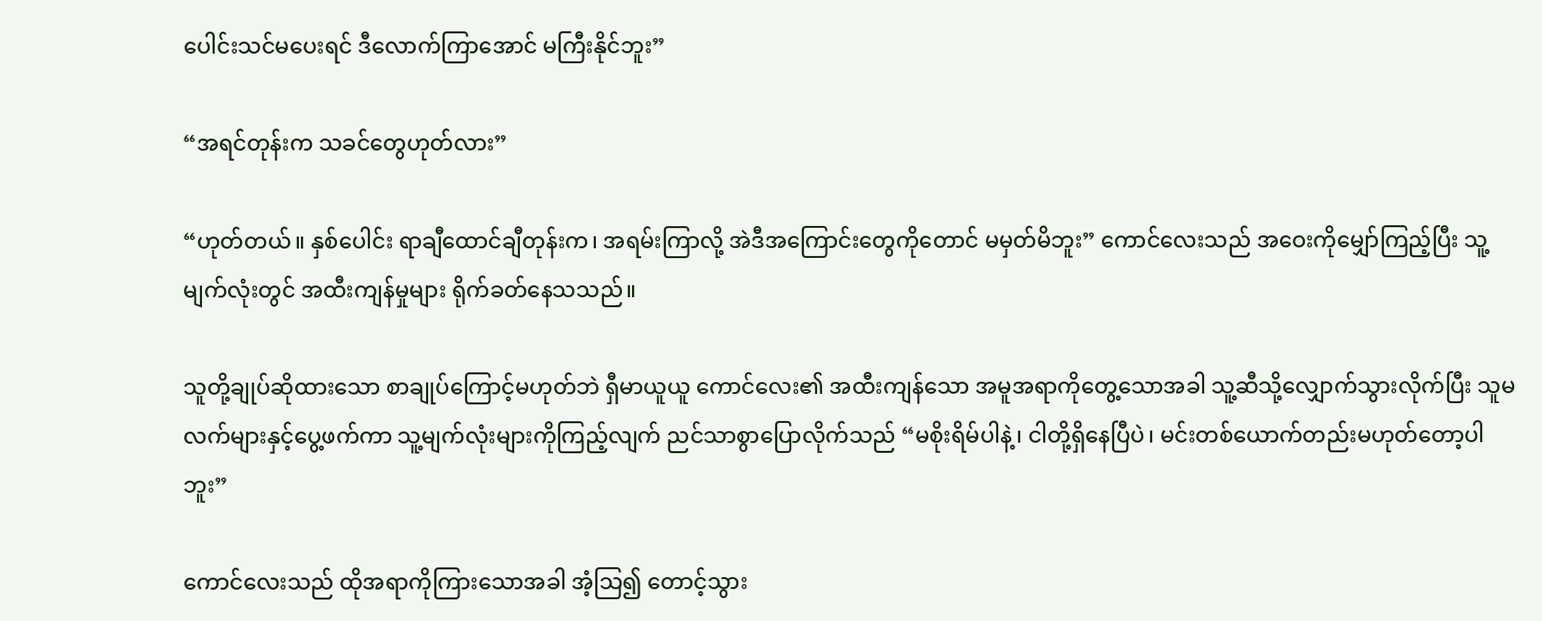ပေါင်းသင်မပေးရင် ဒီလောက်ကြာအောင် မကြီးနိုင်ဘူး”

“အရင်တုန်းက သခင်တွေဟုတ်လား”

“ဟုတ်တယ်။ နှစ်ပေါင်း ရာချီထောင်ချီတုန်းက၊ အရမ်းကြာလို့ အဲဒီအကြောင်းတွေကိုတောင် မမှတ်မိဘူး” ကောင်လေးသည် အဝေးကိုမျှော်ကြည့်ပြီး သူ့မျက်လုံးတွင် အထီးကျန်မှုများ ရိုက်ခတ်နေသသည်။

သူတို့ချုပ်ဆိုထားသော စာချုပ်ကြောင့်မဟုတ်ဘဲ ရှီမာယူယူ ကောင်လေး၏ အထီးကျန်သော အမူအရာကိုတွေ့သောအခါ သူ့ဆီသို့လျှောက်သွားလိုက်ပြီး သူမလက်များနှင့်ပွေ့ဖက်ကာ သူ့မျက်လုံးများကိုကြည့်လျက် ညင်သာစွာပြောလိုက်သည် “မစိုးရိမ်ပါနဲ့၊ ငါတို့ရှိနေပြီပဲ၊ မင်းတစ်ယောက်တည်းမဟုတ်တော့ပါဘူး”

ကောင်လေးသည် ထိုအရာကိုကြားသောအခါ အံ့သြ၍ တောင့်သွား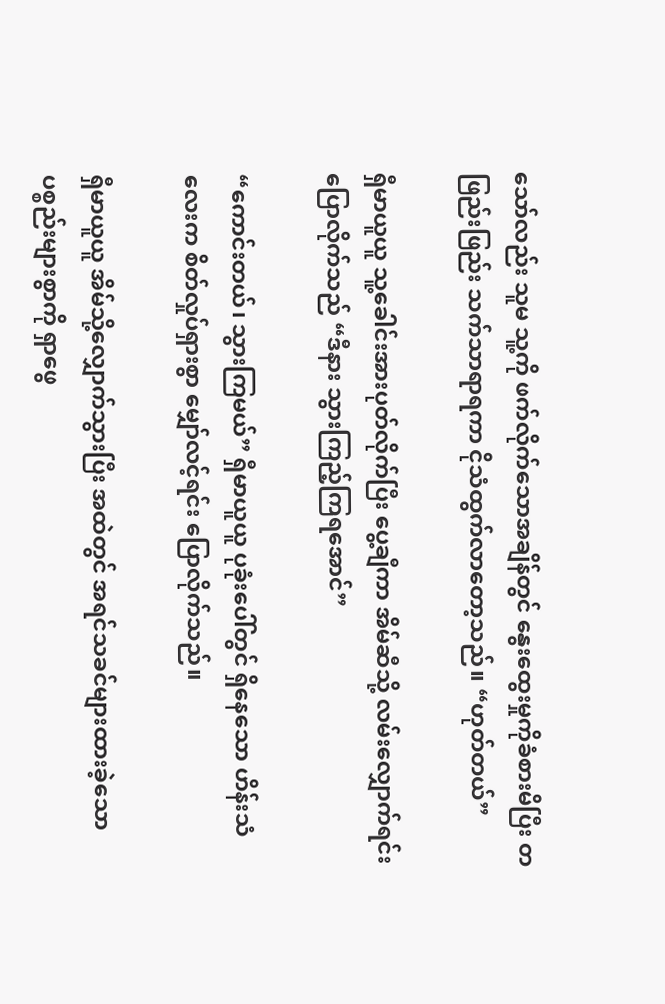သော်လည်း သူမ သူ့ကို ဖက်လိုက်သောအချိန်တွင် နွေးထွေးမှုကိုခံစားမိပြီး တဖြည်းဖြည်း သက်သာရာရကာ ငိုသံထွက်လာတော့သည်။ “ဟုတ်တယ်”

ရှီမာယူယူ သူ့ခေါင်းအားပုတ်လိုက်ပြီး ပွေ့ချီကာ အိမ်ဆီသို့ လမ်းလျှောက်ရင်းပြောလိုက်သည် “ဒီနား သွားကြည့်ကြရအောင်”

“ကောင်းတယ်၊ သွားကြမယ်” ရှီမာယူယူ ပုခုံးပေါ်တွင် ရှိနေသော ဟိန်းသံလေးက စိတ်လှုပ်ရှားစွာ မျှော်လင့်ရင်း ပြောလိုက်သည်။

ရှီမာယူယူ အိမ်သို့လျှောက်သွားပြီး အထဲတွင် အရင်သခင်များထားခဲ့သော ပစ္စည်းများစွာကို ရှာဖွေ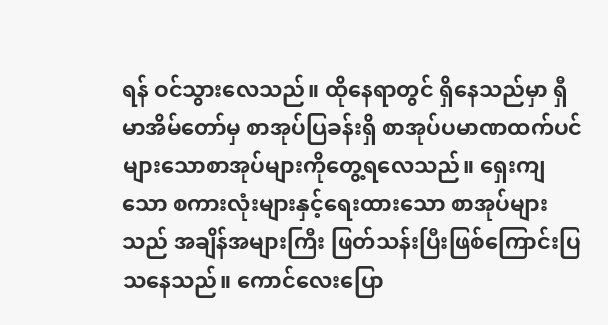ရန် ဝင်သွားလေသည်။ ထိုနေရာတွင် ရှိနေသည်မှာ ရှီမာအိမ်တော်မှ စာအုပ်ပြခန်းရှိ စာအုပ်ပမာဏထက်ပင် များသောစာအုပ်များကိုတွေ့ရလေသည်။ ရှေးကျသော စကားလုံးများနှင့်ရေးထားသော စာအုပ်များသည် အချိန်အများကြီး ဖြတ်သန်းပြီးဖြစ်ကြောင်းပြသနေသည်။ ကောင်လေးပြော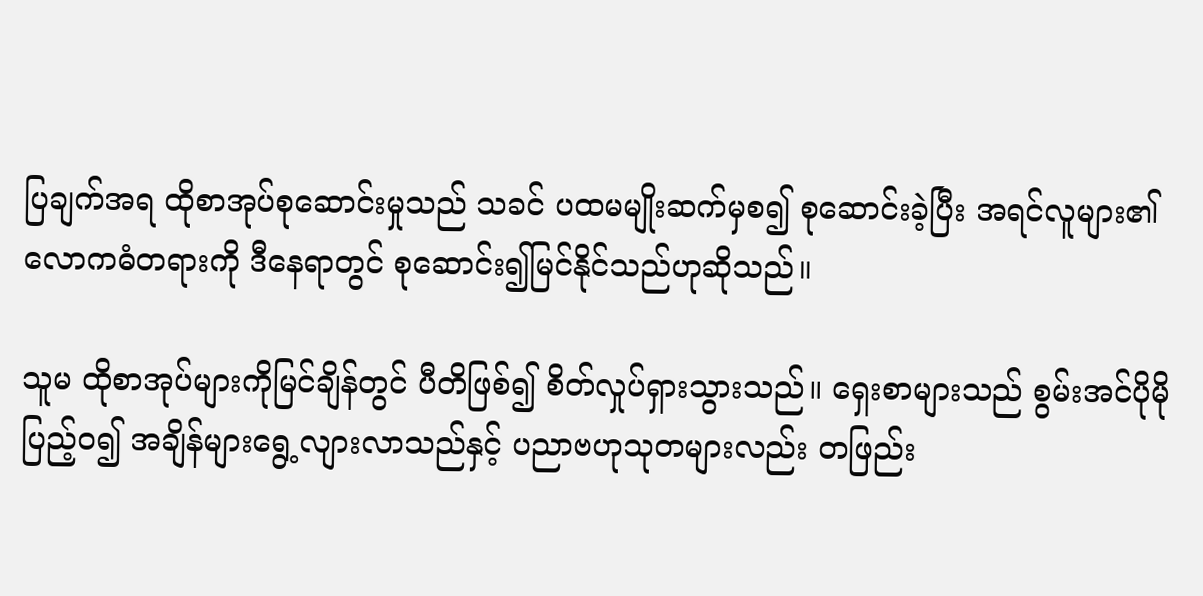ပြချက်အရ ထိုစာအုပ်စုဆောင်းမှုသည် သခင် ပထမမျိုးဆက်မှစ၍ စုဆောင်းခဲ့ပြီး အရင်လူများ၏ လောကဓံတရားကို ဒီနေရာတွင် စုဆောင်း၍မြင်နိုင်သည်ဟုဆိုသည်။

သူမ ထိုစာအုပ်များကိုမြင်ချိန်တွင် ပီတိဖြစ်၍ စိတ်လှုပ်ရှားသွားသည်။ ရှေးစာများသည် စွမ်းအင်ပိုမိုပြည့်ဝ၍ အချိန်များရွေ့လျားလာသည်နှင့် ပညာဗဟုသုတများလည်း တဖြည်း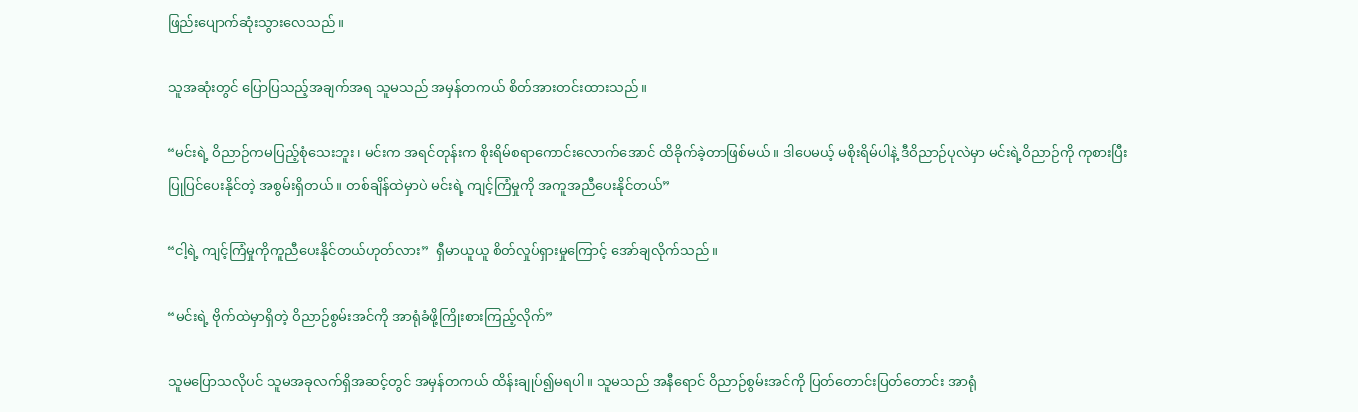ဖြည်းပျောက်ဆုံးသွားလေသည်။

သူအဆုံးတွင် ပြောပြသည့်အချက်အရ သူမသည် အမှန်တကယ် စိတ်အားတင်းထားသည်။

“မင်းရဲ့ ဝိညာဉ်ကမပြည့်စုံသေးဘူး၊ မင်းက အရင်တုန်းက စိုးရိမ်စရာကောင်းလောက်အောင် ထိခိုက်ခဲ့တာဖြစ်မယ်။ ဒါပေမယ့် မစိုးရိမ်ပါနဲ့ ဒီဝိညာဉ်ပုလဲမှာ မင်းရဲ့ဝိညာဉ်ကို ကုစားပြီး ပြုပြင်ပေးနိုင်တဲ့ အစွမ်းရှိတယ်။ တစ်ချိန်ထဲမှာပဲ မင်းရဲ့ ကျင့်ကြံမှုကို အကူအညီပေးနိုင်တယ်”

“ငါ့ရဲ့ ကျင့်ကြံမှုကိုကူညီပေးနိုင်တယ်ဟုတ်လား”  ရှီမာယူယူ စိတ်လှုပ်ရှားမှုကြောင့် အော်ချလိုက်သည်။

“မင်းရဲ့ ဗိုက်ထဲမှာရှိတဲ့ ဝိညာဉ်စွမ်းအင်ကို အာရုံခံဖို့ကြိုးစားကြည့်လိုက်”

သူမပြောသလိုပင် သူမအခုလက်ရှိအဆင့်တွင် အမှန်တကယ် ထိန်းချုပ်၍မရပါ။ သူမသည် အနီရောင် ဝိညာဉ်စွမ်းအင်ကို ပြတ်တောင်းပြတ်တောင်း အာရုံ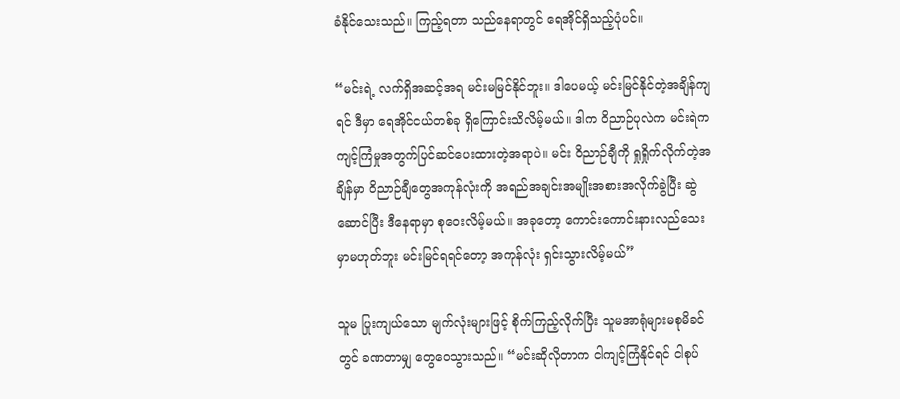ခံနိုင်သေးသည်။ ကြည့်ရတာ သည်နေရာတွင် ရေအိုင်ရှိသည့်ပုံပင်။

“မင်းရဲ့ လက်ရှိအဆင့်အရ မင်းမမြင်နိုင်ဘူး။ ဒါပေမယ့် မင်းမြင်နိုင်တဲ့အချိန်ကျရင် ဒီမှာ ရေအိုင်ငယ်တစ်ခု ရှိကြောင်းသိလိမ့်မယ်။ ဒါက ဝိညာဉ်ပုလဲက မင်းရဲက ကျင့်ကြံမှုအတွက်ပြင်ဆင်ပေးထားတဲ့အရာပဲ။ မင်း ဝိညာဉ်ချီကို ရှုရှိုက်လိုက်တဲ့အချိန်မှာ ဝိညာဉ်ချီတွေအကုန်လုံးကို အရည်အချင်းအမျိုးအစားအလိုက်ခွဲပြီး ဆွဲဆောင်ပြီး ဒီနေရာမှာ စုဝေးလိမ့်မယ်။ အခုတော့ ကောင်းကောင်းနားလည်သေးမှာမဟုတ်ဘူး မင်းမြင်ရရင်တော့ အကုန်လုံး ရှင်းသွားလိမ့်မယ်”

သူမ ပြုးကျယ်သော မျက်လုံးများဖြင့် စိုက်ကြည့်လိုက်ပြီး သူမအာရုံများမစုမိခင်တွင် ခဏတာမျှ တွေဝေသွားသည်။ “မင်းဆိုလိုတာက ငါကျင့်ကြံနိုင်ရင် ငါစုပ်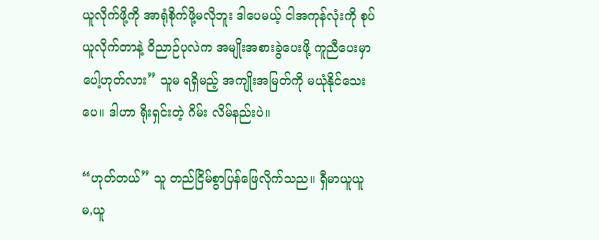ယူလိုက်ဖို့ကို အာရုံစိုက်ဖို့မလိုဘူး ဒါပေမယ့် ငါအကုန်လုံးကို စုပ်ယူလိုက်တာနဲ့ ဝိညာဉ်ပုလဲက အမျိုးအစားခွဲပေးဖို့ ကူညီပေးမှာပေါ့ဟုတ်လား” သူမ ရရှိမည့် အကျိုးအမြတ်ကို မယုံနိုင်သေးပေ။ ဒါဟာ ရိုးရှင်းတဲ့ ဂိမ်း လိမ်နည်းပဲ။

“ဟုတ်တယ်” သူ တည်ငြိမ်စွာပြန်ဖြေလိုက်သည။ ရှီမာယူယူ မ,ယူ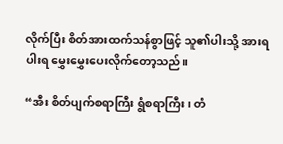လိုက်ပြီး စိတ်အားထက်သန်စွာဖြင့် သူ၏ပါးသို့ အားရပါးရ မွှေးမွှေးပေးလိုက်တော့သည်။

“အီး စိတ်ပျက်စရာကြီး ရွံစရာကြီး၊ တံ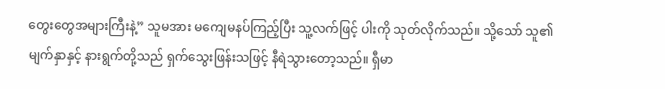တွေးတွေအများကြီးနဲ့” သူမအား မကျေမနပ်ကြည့်ပြီး သူ့လက်ဖြင့် ပါးကို သုတ်လိုက်သည်။ သို့သော် သူ၏မျက်နှာနှင့် နားရွက်တို့သည် ရှက်သွေးဖြန်းသဖြင့် နီရဲသွားတော့သည်။ ရှီမာ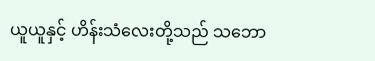ယူယူနှင့် ဟိန်းသံလေးတို့သည် သဘော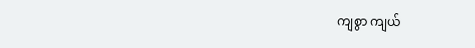ကျစွာ ကျယ်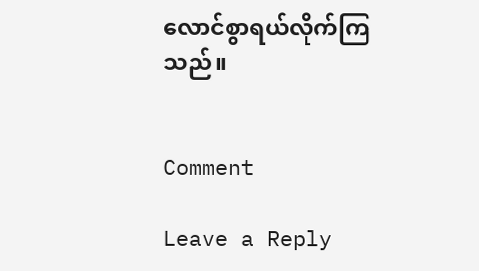လောင်စွာရယ်လိုက်ကြသည်။


Comment

Leave a Reply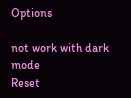Options

not work with dark mode
Reset